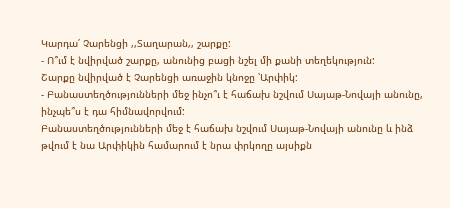Կարդա՛ Չարենցի ,,Տաղարան,, շարքը:
- Ո՞ւմ է նվիրված շարքը, անունից բացի նշել մի քանի տեղեկություն:
Շարքը նվիրված է Չարենցի առաջին կնոջը ՝Արփիկ:
- Բանաստեղծությունների մեջ ինչո՞ւ է հաճախ նշվում Սայաթ-Նովայի անունը, ինչպե՞ս է դա հիմնավորվում:
Բանաստեղծությունների մեջ է հաճախ նշվում Սայաթ-Նովայի անունը և ինձ թվում է նա Արփիկին համարում է նրա փրկողը այսիքն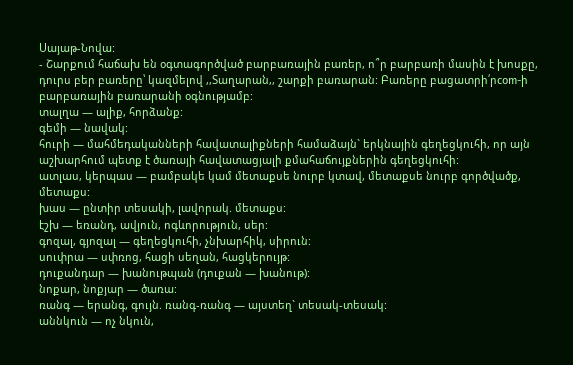Սայաթ-Նովա:
- Շարքում հաճախ են օգտագործված բարբառային բառեր, ո՞ր բարբառի մասին է խոսքը, դուրս բեր բառերը՝ կազմելով ,,Տաղարան,, շարքի բառարան: Բառերը բացատրի՛րcom-ի բարբառային բառարանի օգնությամբ:
տալղա — ալիք, հորձանք:
գեմի — նավակ:
հուրի — մահմեդականների հավատալիքների համաձայն` երկնային գեղեցկուհի, որ այն աշխարհում պետք է ծառայի հավատացյալի քմահաճույքներին գեղեցկուհի:
ատլաս, կերպաս — բամբակե կամ մետաքսե նուրբ կտավ, մետաքսե նուրբ գործվածք, մետաքս:
խաս — ընտիր տեսակի, լավորակ. մետաքս:
էշխ — եռանդ, ավյուն, ոգևորություն, սեր:
գոզալ, գյոզալ — գեղեցկուհի, չնխարհիկ, սիրուն:
սուփրա — սփռոց, հացի սեղան, հացկերույթ:
դուքանդար — խանութպան (դուքան — խանութ):
նոքար, նոքյար — ծառա:
ռանգ — երանգ, գույն. ռանգ-ռանգ — այստեղ` տեսակ-տեսակ:
աննկուն — ոչ նկուն,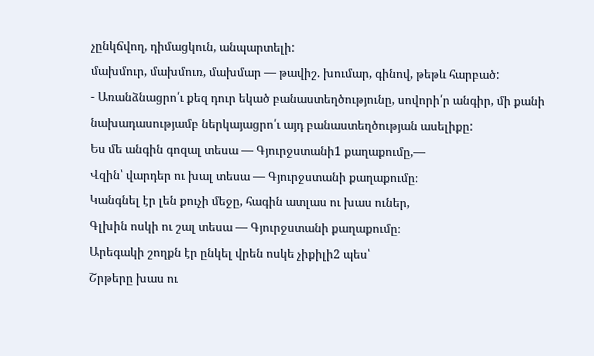չընկճվող, դիմացկուն, անպարտելի:
մախմուր, մախմուռ, մախմար — թավիշ. խումար, գինով, թեթև հարբած:
- Առանձնացրո՛ւ քեզ դուր եկած բանաստեղծությունը, սովորի՛ր անգիր, մի քանի նախադասությամբ ներկայացրո՛ւ այդ բանաստեղծության ասելիքը:
Ես մե անգին գոզալ տեսա — Գյուրջստանի1 քաղաքումը,—
Վզին՝ վարդեր ու խալ տեսա — Գյուրջստանի քաղաքումը։
Կանգնել էր լեն քուչի մեջը, հագին ատլաս ու խաս ուներ,
Գլխին ոսկի ու շալ տեսա — Գյուրջստանի քաղաքումը։
Արեգակի շողքն էր ընկել վրեն ոսկե չիքիլի2 պես՝
Շրթերը խաս ու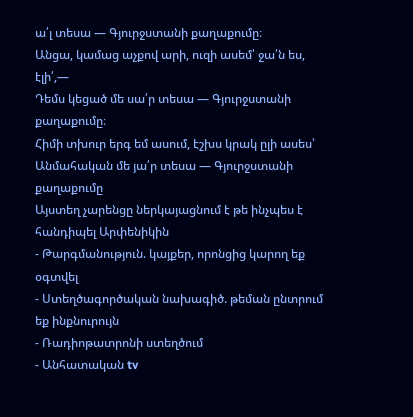ա՛լ տեսա — Գյուրջստանի քաղաքումը։
Անցա, կամաց աչքով արի, ուզի ասեմ՝ ջա՛ն ես, էլի՛,—
Դեմս կեցած մե սա՛ր տեսա — Գյուրջստանի քաղաքումը։
Հիմի տխուր երգ եմ ասում, էշխս կրակ ըլի ասես՝
Անմահական մե յա՛ր տեսա — Գյուրջստանի քաղաքումը
Այստեղ չարենցը ներկայացնում է թե ինչպես է հանդիպել Արփենիկին
- Թարգմանություն. կայքեր, որոնցից կարող եք օգտվել
- Ստեղծագործական նախագիծ. թեման ընտրում եք ինքնուրույն
- Ռադիոթատրոնի ստեղծում
- Անհատական tv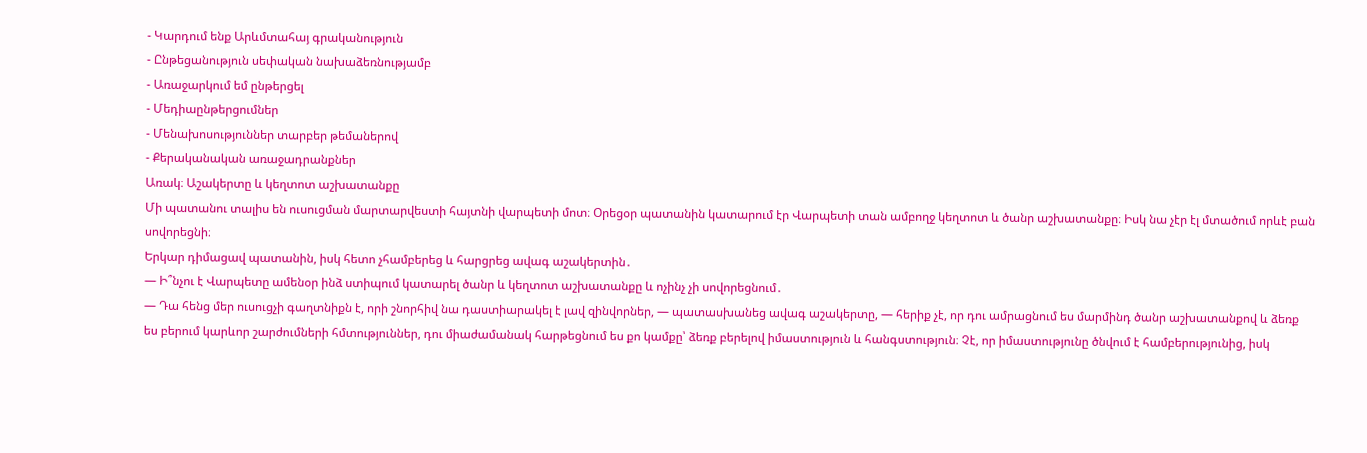- Կարդում ենք Արևմտահայ գրականություն
- Ընթեցանություն սեփական նախաձեռնությամբ
- Առաջարկում եմ ընթերցել
- Մեդիաընթերցումներ
- Մենախոսություններ տարբեր թեմաներով
- Քերականական առաջադրանքներ
Առակ։ Աշակերտը և կեղտոտ աշխատանքը
Մի պատանու տալիս են ուսուցման մարտարվեստի հայտնի վարպետի մոտ։ Օրեցօր պատանին կատարում էր Վարպետի տան ամբողջ կեղտոտ և ծանր աշխատանքը։ Իսկ նա չէր էլ մտածում որևէ բան սովորեցնի։
Երկար դիմացավ պատանին, իսկ հետո չհամբերեց և հարցրեց ավագ աշակերտին․
— Ի՞նչու է Վարպետը ամենօր ինձ ստիպում կատարել ծանր և կեղտոտ աշխատանքը և ոչինչ չի սովորեցնում․
— Դա հենց մեր ուսուցչի գաղտնիքն է, որի շնորհիվ նա դաստիարակել է լավ զինվորներ, — պատասխանեց ավագ աշակերտը, — հերիք չէ, որ դու ամրացնում ես մարմինդ ծանր աշխատանքով և ձեռք ես բերում կարևոր շարժումների հմտություններ, դու միաժամանակ հարթեցնում ես քո կամքը՝ ձեռք բերելով իմաստություն և հանգստություն։ Չէ, որ իմաստությունը ծնվում է համբերությունից, իսկ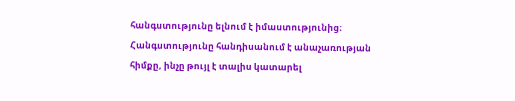հանգստությունը ելնում է իմաստությունից։ Հանգստությունը հանդիսանում է անաչառության հիմքը, ինչը թույլ է տալիս կատարել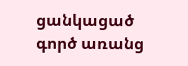ցանկացած գործ առանց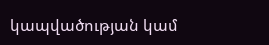կապվածության կամ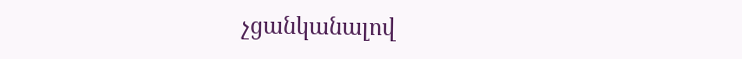չցանկանալով